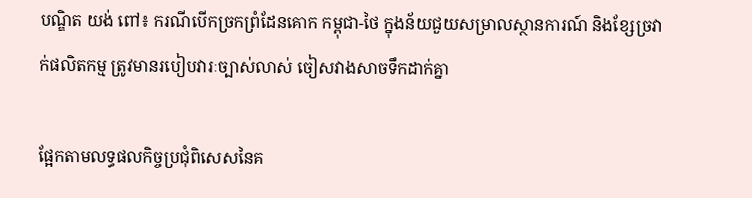បណ្ឌិត យង់ ពៅ៖ ករណីបើកច្រកព្រំដែនគោក កម្ពុជា-ថៃ ក្នុងន័យជួយសម្រាលស្ថានការណ៍ និងខ្សែច្រវាក់ផលិតកម្ម ត្រូវមានរបៀបវារៈច្បាស់លាស់ ចៀសវាងសាចទឹកដាក់គ្នា

ផ្អែកតាមលទ្ធផលកិច្ចប្រជុំពិសេសនៃគ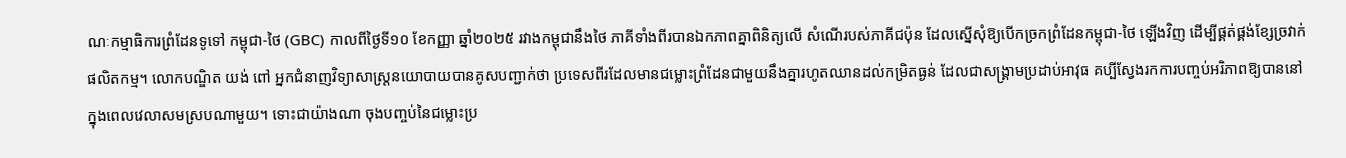ណៈកម្មាធិការព្រំដែនទូទៅ កម្ពុជា-ថៃ (GBC) កាលពីថ្ងៃទី១០ ខែកញ្ញា ឆ្នាំ២០២៥ រវាងកម្ពុជានឹងថៃ ភាគីទាំងពីរបានឯកភាពគ្នាពិនិត្យលើ សំណើរបស់ភាគីជប៉ុន ដែលស្នើសុំឱ្យបើកច្រកព្រំដែនកម្ពុជា-ថៃ ឡើងវិញ ដើម្បីផ្គត់ផ្គង់ខ្សែច្រវាក់ផលិតកម្ម។ លោកបណ្ឌិត យង់ ពៅ អ្នកជំនាញវិទ្យាសាស្ត្រនយោបាយបានគូសបញ្ជាក់ថា ប្រទេសពីរដែលមានជម្លោះព្រំដែនជាមួយនឹងគ្នារហូតឈានដល់កម្រិតធ្ងន់ ដែលជាសង្គ្រាមប្រដាប់អាវុធ គប្បីស្វែងរកការបញ្ចប់អរិភាពឱ្យបាននៅក្នុងពេលវេលាសមស្របណាមួយ។ ទោះជាយ៉ាងណា ចុងបញ្ចប់នៃជម្លោះប្រ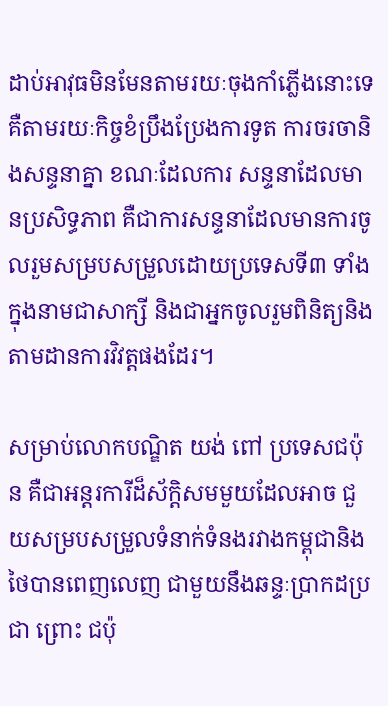ដាប់អាវុធមិនមែនតាមរយៈចុងកាំភ្លើងនោះទេ គឺតាមរយៈកិច្ចខំប្រឹងប្រែងការទូត ការចរចានិងសន្ទនាគ្នា ខណៈដែលការ សន្ទនាដែលមានប្រសិទ្ធភាព គឺជាការសន្ទនាដែលមានការចូលរួមសម្របសម្រួលដោយប្រទេសទី៣ ទាំងក្នុងនាមជាសាក្សី និងជាអ្នកចូលរួមពិនិត្យនិងតាមដានការវិវត្តផងដែរ។

សម្រាប់លោកបណ្ឌិត យង់ ពៅ ប្រទេសជប៉ុន គឺជាអន្តរការីដ៏ស័ក្តិសមមួយដែលអាច ជួយសម្របសម្រួលទំនាក់ទំនងរវាងកម្ពុជានិងថៃបានពេញលេញ ជាមួយនឹងឆន្ទៈប្រាកដប្រជា ព្រោះ ជប៉ុ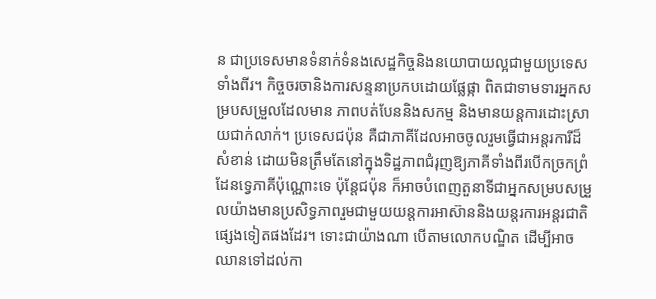ន ជាប្រទេសមានទំនាក់ទំនងសេដ្ឋកិច្ចនិងនយោបាយល្អជាមួយប្រទេសទាំងពីរ។ កិច្ចចរចានិងការសន្ទនាប្រកបដោយផ្លែផ្កា ពិតជាទាមទារអ្នកសម្របសម្រួលដែលមាន ភាពបត់បែននិងសកម្ម និងមានយន្តការដោះស្រាយជាក់លាក់។ ប្រទេសជប៉ុន គឺជាភាគីដែលអាចចូលរួមធ្វើជាអន្តរការីដ៏សំខាន់ ដោយមិនត្រឹមតែនៅក្នុងទិដ្ឋភាពជំរុញឱ្យភាគីទាំងពីរបើកច្រកព្រំដែនទ្វេភាគីប៉ុណ្ណោះទេ ប៉ុន្តែជប៉ុន ក៏អាចបំពេញតួនាទីជាអ្នកសម្របសម្រួលយ៉ាងមានប្រសិទ្ធភាពរួមជាមួយយន្តការអាស៊ាននិងយន្តរការអន្តរជាតិផ្សេងទៀតផងដែរ។ ទោះជាយ៉ាងណា បើតាមលោកបណ្ឌិត ដើម្បីអាចឈានទៅដល់កា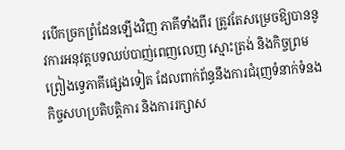របើកច្រកព្រំដែនឡើងវិញ ភាគីទាំងពីរ ត្រូវតែសម្រេចឱ្យបាននូវការអនុវត្តបទឈប់បាញ់ពេញលេញ ស្មោះត្រង់ និងកិច្ចព្រមព្រៀងទ្វេភាគីផ្សេងទៀត ដែលពាក់ព័ន្ធនឹងការជំរុញទំនាក់ទំនង កិច្ចសហប្រតិបត្តិការ និងការរក្សាស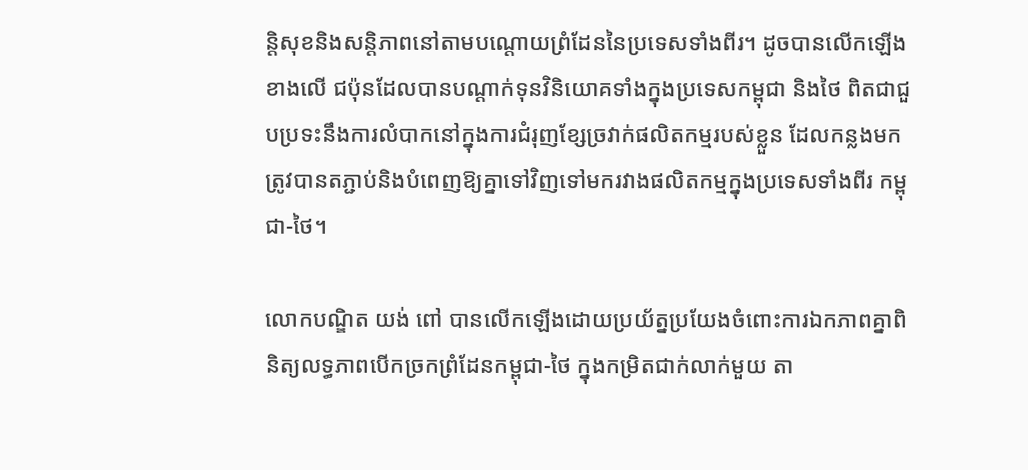ន្តិសុខនិងសន្តិភាពនៅតាមបណ្ដោយព្រំដែននៃប្រទេសទាំងពីរ។ ដូចបានលើកឡើងខាងលើ ជប៉ុនដែលបានបណ្ដាក់ទុនវិនិយោគទាំងក្នុងប្រទេសកម្ពុជា និងថៃ ពិតជាជួបប្រទះនឹងការលំបាកនៅក្នុងការជំរុញខ្សែច្រវាក់ផលិតកម្មរបស់ខ្លួន ដែលកន្លងមកត្រូវបានតភ្ជាប់និងបំពេញឱ្យគ្នាទៅវិញទៅមករវាងផលិតកម្មក្នុងប្រទេសទាំងពីរ កម្ពុជា-ថៃ។

លោកបណ្ឌិត យង់ ពៅ បានលើកឡើងដោយប្រយ័ត្នប្រយែងចំពោះការឯកភាពគ្នាពិនិត្យលទ្ធភាពបើកច្រកព្រំដែនកម្ពុជា-ថៃ ក្នុងកម្រិតជាក់លាក់មួយ តា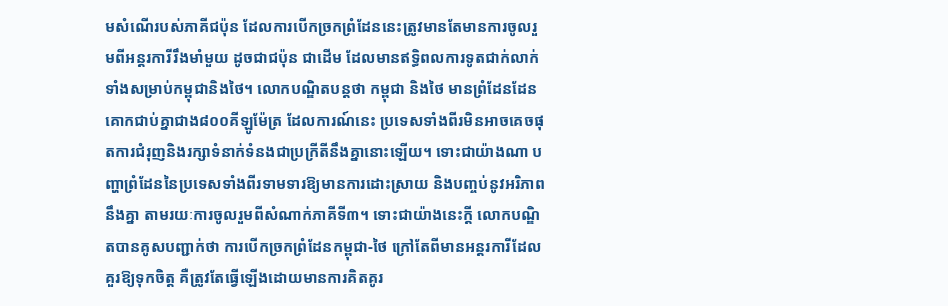មសំណើរបស់ភាគីជប៉ុន ដែលការបើកច្រកព្រំដែននេះត្រូវមានតែមានការចូលរួមពីអន្តរការីរឹងមាំមួយ ដូចជាជប៉ុន ជាដើម ដែលមានឥទ្ធិពលការទូតជាក់លាក់ទាំងសម្រាប់កម្ពុជានិងថៃ។ លោកបណ្ឌិតបន្តថា កម្ពុជា និងថៃ មានព្រំដែនដែនគោកជាប់គ្នាជាង៨០០គីឡូម៉ែត្រ ដែលការណ៍នេះ ប្រទេសទាំងពីរមិនអាចគេចផុតការជំរុញនិងរក្សាទំនាក់ទំនងជាប្រក្រីតីនឹងគ្នានោះឡើយ។ ទោះជាយ៉ាងណា បញ្ហាព្រំដែននៃប្រទេសទាំងពីរទាមទារឱ្យមានការដោះស្រាយ និងបញ្ចប់នូវអរិភាពនឹងគ្នា តាមរយៈការចូលរួមពីសំណាក់ភាគីទី៣។ ទោះជាយ៉ាងនេះក្ដី លោកបណ្ឌិតបានគូសបញ្ជាក់ថា ការបើកច្រកព្រំដែនកម្ពុជា-ថៃ ក្រៅតែពីមានអន្តរការីដែលគួរឱ្យទុកចិត្ត គឺត្រូវតែធ្វើឡើងដោយមានការគិតគូរ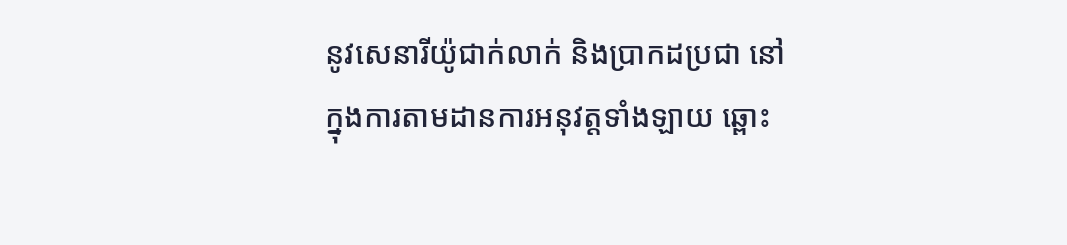នូវសេនារីយ៉ូជាក់លាក់ និងប្រាកដប្រជា នៅក្នុងការតាមដានការអនុវត្តទាំងឡាយ ឆ្ពោះ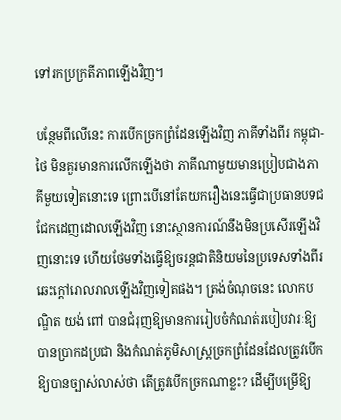ទៅរកប្រក្រតីភាពឡើងវិញ។

បន្ថែមពីលើនេះ ការបើកច្រកព្រំដែនឡើងវិញ ភាគីទាំងពីរ កម្ពុជា-ថៃ មិនគួរមានការលើកឡើងថា ភាគីណាមួយមានប្រៀបជាងភាគីមួយទៀតនោះទេ ព្រោះបើនៅតែយករឿងនេះធ្វើជាប្រធានបទជជែកដេញដោលឡើងវិញ នោះស្ថានការណ៍នឹងមិនប្រសើរឡើងវិញនោះទេ ហើយថែមទាំងធ្វើឱ្យចរន្តជាតិនិយមនៃប្រទេសទាំងពីរ ឆេះក្ដៅរោលរាលឡើងវិញទៀតផង។ ត្រង់ចំណុចនេះ លោកបណ្ឌិត យង់ ពៅ បានជំរុញឱ្យមានការរៀបចំកំណត់របៀបវារៈឱ្យបានប្រាកដប្រជា និងកំណត់ភូមិសាស្ត្រច្រកព្រំដែនដែលត្រូវបើកឱ្យបានច្បាស់លាស់ថា តើត្រូវបើកច្រកណាខ្លះ? ដើម្បីបម្រើឱ្យ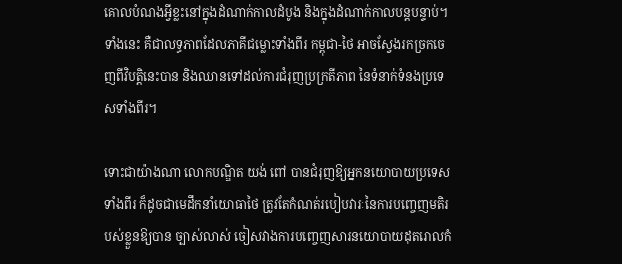គោលបំណងអ្វីខ្លះនៅក្នុងដំណាក់កាលដំបូង និងក្នុងដំណាក់កាលបន្តបន្ទាប់។ ទាំងនេះ គឺជាលទ្ធភាពដែលភាគីជម្លោះទាំងពីរ កម្ពុជា-ថៃ អាចស្វែងរកច្រកចេញពីវិបត្តិនេះបាន និងឈានទៅដល់ការជំរុញប្រក្រតីភាព នៃទំនាក់ទំនងប្រទេសទាំងពីរ។

ទោះជាយ៉ាងណា លោកបណ្ឌិត យង់ ពៅ បានជំរុញឱ្យអ្នកនយោបាយប្រទេសទាំងពីរ ក៏ដូចជាមេដឹកនាំយោធាថៃ ត្រូវតែកំណត់របៀបវារៈនៃការបញ្ចេញមតិរបស់ខ្លួនឱ្យបាន ច្បាស់លាស់ ចៀសវាងការបញ្ចេញសារនយោបាយដុតរោលកំ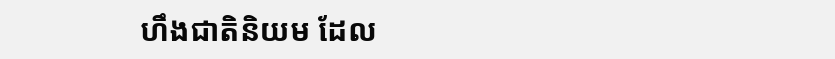ហឹងជាតិនិយម ដែល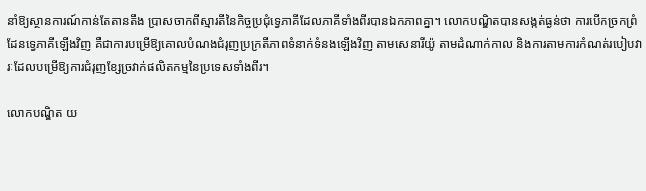នាំឱ្យស្ថានការណ៍កាន់តែតានតឹង ប្រាសចាកពីស្មារតីនៃកិច្ចប្រជុំទ្វេភាគីដែលភាគីទាំងពីរបានឯកភាពគ្នា។ លោកបណ្ឌិតបានសង្កត់ធ្ងន់ថា ការបើកច្រកព្រំដែនទ្វេភាគីឡើងវិញ គឺជាការបម្រើឱ្យគោលបំណងជំរុញប្រក្រតីភាពទំនាក់ទំនងឡើងវិញ តាមសេនារីយ៉ូ តាមដំណាក់កាល និងការតាមការកំណត់របៀបវារៈដែលបម្រើឱ្យការជំរុញខ្សែច្រវាក់ផលិតកម្មនៃប្រទេសទាំងពីរ។

លោកបណ្ឌិត យ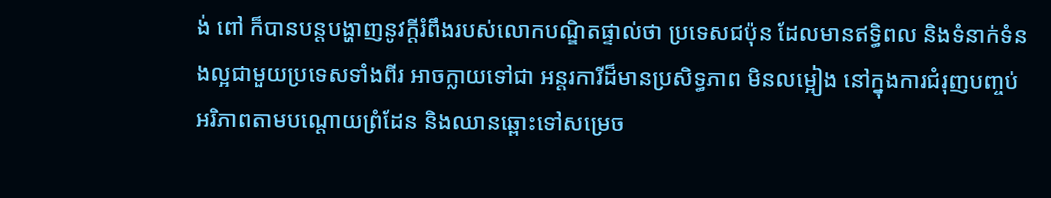ង់ ពៅ ក៏បានបន្តបង្ហាញនូវក្ដីរំពឹងរបស់លោកបណ្ឌិតផ្ទាល់ថា ប្រទេសជប៉ុន ដែលមានឥទ្ធិពល និងទំនាក់ទំនងល្អជាមួយប្រទេសទាំងពីរ អាចក្លាយទៅជា អន្តរការីដ៏មានប្រសិទ្ធភាព មិនលម្អៀង នៅក្នុងការជំរុញបញ្ចប់អរិភាពតាមបណ្ដោយព្រំដែន និងឈានឆ្ពោះទៅសម្រេច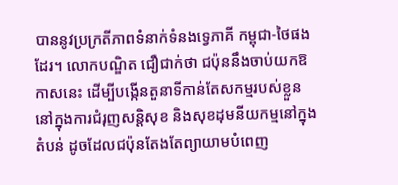បាននូវប្រក្រតីភាពទំនាក់ទំនងទ្វេភាគី កម្ពុជា-ថៃផងដែរ។ លោកបណ្ឌិត ជឿជាក់ថា ជប៉ុននឹងចាប់យកឱកាសនេះ ដើម្បីបង្កើនតួនាទីកាន់តែសកម្មរបស់ខ្លួន នៅក្នុងការជំរុញសន្តិសុខ និងសុខដុមនីយកម្មនៅក្នុងតំបន់ ដូចដែលជប៉ុនតែងតែព្យាយាមបំពេញ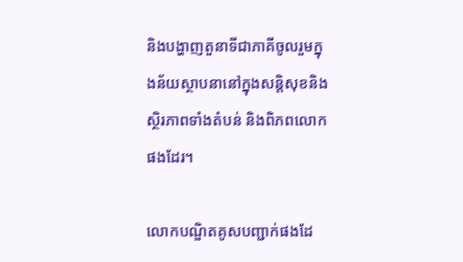និងបង្ហាញតួនាទីជាភាគីចូលរួមក្នុងន័យស្ថាបនានៅក្នុងសន្តិសុខនិងស្ថិរភាពទាំងតំបន់ និងពិភពលោកផងដែរ។

លោកបណ្ឌិតគូសបញ្ជាក់ផងដែ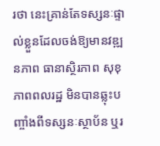រថា នេះគ្រាន់តែទស្សនៈផ្ទាល់ខ្លួនដែលចង់ឱ្យមានវឌ្ឍនភាព ធានាស្ថិរភាព សុខុភាពពលរដ្ឋ មិនបានឆ្លុះបញ្ចាំងពីទស្សនៈស្ថាប័ន ឬរ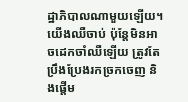ដ្ឋាភិបាលណាមួយឡើយ។ យើងឈឺចាប់ ប៉ុន្តែមិនអាចដេកចាំឈឺឡើយ ត្រូវតែប្រឹងប្រែងរកច្រកចេញ និងផ្តើម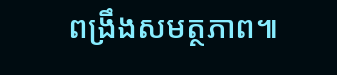ពង្រឹងសមត្ថភាព៕